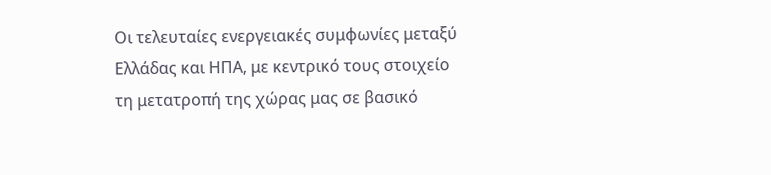Οι τελευταίες ενεργειακές συμφωνίες μεταξύ Ελλάδας και ΗΠΑ, με κεντρικό τους στοιχείο τη μετατροπή της χώρας μας σε βασικό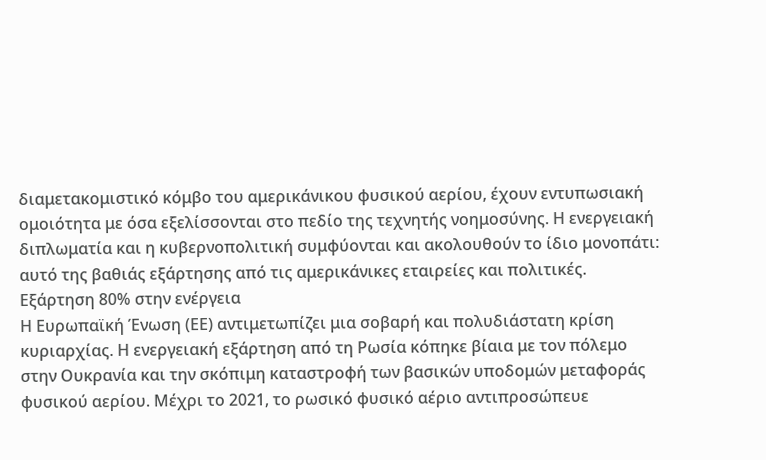διαμετακομιστικό κόμβο του αμερικάνικου φυσικού αερίου, έχουν εντυπωσιακή ομοιότητα με όσα εξελίσσονται στο πεδίο της τεχνητής νοημοσύνης. Η ενεργειακή διπλωματία και η κυβερνοπολιτική συμφύονται και ακολουθούν το ίδιο μονοπάτι: αυτό της βαθιάς εξάρτησης από τις αμερικάνικες εταιρείες και πολιτικές.
Εξάρτηση 80% στην ενέργεια
Η Ευρωπαϊκή Ένωση (ΕΕ) αντιμετωπίζει μια σοβαρή και πολυδιάστατη κρίση κυριαρχίας. Η ενεργειακή εξάρτηση από τη Ρωσία κόπηκε βίαια με τον πόλεμο στην Ουκρανία και την σκόπιμη καταστροφή των βασικών υποδομών μεταφοράς φυσικού αερίου. Μέχρι το 2021, το ρωσικό φυσικό αέριο αντιπροσώπευε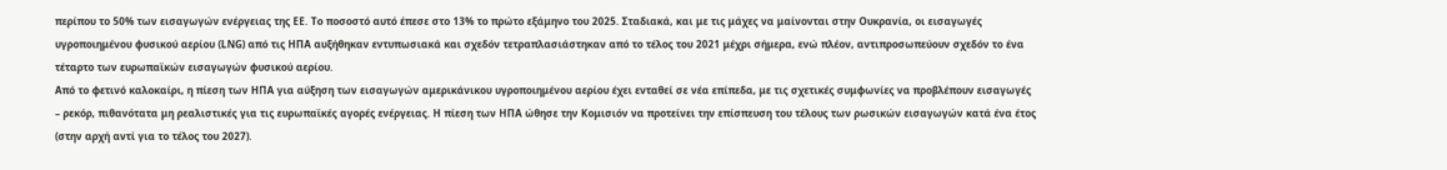περίπου το 50% των εισαγωγών ενέργειας της ΕΕ. Το ποσοστό αυτό έπεσε στο 13% το πρώτο εξάμηνο του 2025. Σταδιακά, και με τις μάχες να μαίνονται στην Ουκρανία, οι εισαγωγές υγροποιημένου φυσικού αερίου (LNG) από τις ΗΠΑ αυξήθηκαν εντυπωσιακά και σχεδόν τετραπλασιάστηκαν από το τέλος του 2021 μέχρι σήμερα, ενώ πλέον, αντιπροσωπεύουν σχεδόν το ένα τέταρτο των ευρωπαϊκών εισαγωγών φυσικού αερίου.
Από το φετινό καλοκαίρι, η πίεση των ΗΠΑ για αύξηση των εισαγωγών αμερικάνικου υγροποιημένου αερίου έχει ενταθεί σε νέα επίπεδα, με τις σχετικές συμφωνίες να προβλέπουν εισαγωγές – ρεκόρ, πιθανότατα μη ρεαλιστικές για τις ευρωπαϊκές αγορές ενέργειας. Η πίεση των ΗΠΑ ώθησε την Κομισιόν να προτείνει την επίσπευση του τέλους των ρωσικών εισαγωγών κατά ένα έτος (στην αρχή αντί για το τέλος του 2027).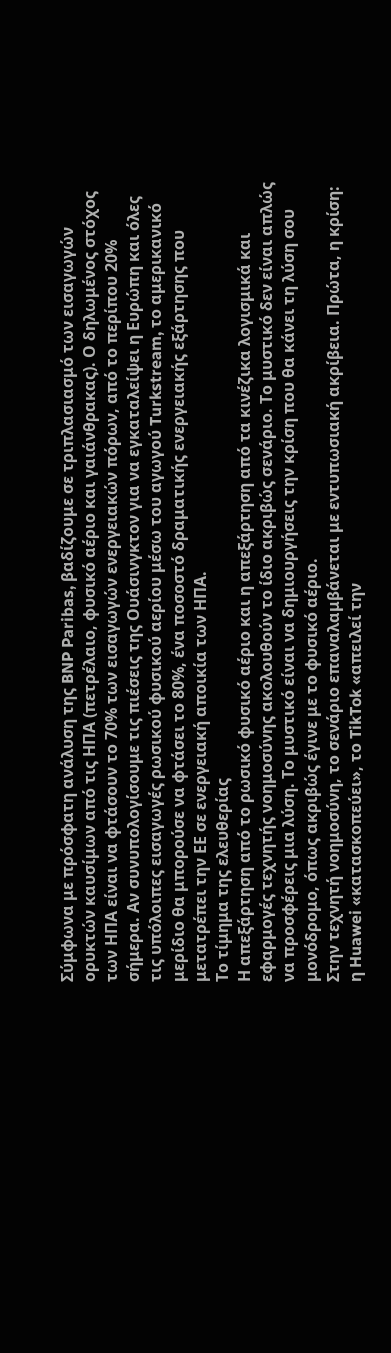Σύμφωνα με πρόσφατη ανάλυση της BNP Paribas, βαδίζουμε σε τριπλασιασμό των εισαγωγών ορυκτών καυσίμων από τις ΗΠΑ (πετρέλαιο, φυσικό αέριο και γαιάνθρακας). Ο δηλωμένος στόχος των ΗΠΑ είναι να φτάσουν το 70% των εισαγωγών ενεργειακών πόρων, από το περίπου 20% σήμερα. Αν συνυπολογίσουμε τις πιέσεις της Ουάσινγκτον για να εγκαταλείψει η Ευρώπη και όλες τις υπόλοιπες εισαγωγές ρωσικού φυσικού αερίου μέσω του αγωγού Turkstream, το αμερικανικό μερίδιο θα μπορούσε να φτάσει το 80%, ένα ποσοστό δραματικής ενεργειακής εξάρτησης που μετατρέπει την ΕΕ σε ενεργειακή αποικία των ΗΠΑ.
Το τίμημα της ελευθερίας
Η απεξάρτηση από το ρωσικό φυσικό αέριο και η απεξάρτηση από τα κινέζικα λογισμικά και εφαρμογές τεχνητής νοημοσύνης ακολουθούν το ίδιο ακριβώς σενάριο. Το μυστικό δεν είναι απλώς να προσφέρεις μια λύση. Το μυστικό είναι να δημιουργήσεις την κρίση που θα κάνει τη λύση σου μονόδρομο, όπως ακριβώς έγινε με το φυσικό αέριο.
Στην τεχνητή νοημοσύνη, το σενάριο επαναλαμβάνεται με εντυπωσιακή ακρίβεια. Πρώτα, η κρίση: η Huawei «κατασκοπεύει», το TikTok «απειλεί την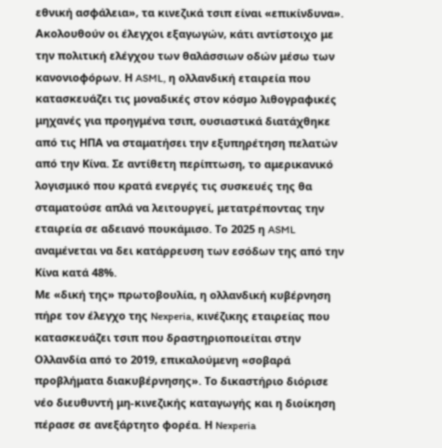εθνική ασφάλεια», τα κινεζικά τσιπ είναι «επικίνδυνα». Ακολουθούν οι έλεγχοι εξαγωγών, κάτι αντίστοιχο με την πολιτική ελέγχου των θαλάσσιων οδών μέσω των κανονιοφόρων. Η ASML, η ολλανδική εταιρεία που κατασκευάζει τις μοναδικές στον κόσμο λιθογραφικές μηχανές για προηγμένα τσιπ, ουσιαστικά διατάχθηκε από τις ΗΠΑ να σταματήσει την εξυπηρέτηση πελατών από την Κίνα. Σε αντίθετη περίπτωση, το αμερικανικό λογισμικό που κρατά ενεργές τις συσκευές της θα σταματούσε απλά να λειτουργεί, μετατρέποντας την εταιρεία σε αδειανό πουκάμισο. Το 2025 η ASML αναμένεται να δει κατάρρευση των εσόδων της από την Κίνα κατά 48%.
Με «δική της» πρωτοβουλία, η ολλανδική κυβέρνηση πήρε τον έλεγχο της Nexperia, κινέζικης εταιρείας που κατασκευάζει τσιπ που δραστηριοποιείται στην Ολλανδία από το 2019, επικαλούμενη «σοβαρά προβλήματα διακυβέρνησης». Το δικαστήριο διόρισε νέο διευθυντή μη-κινεζικής καταγωγής και η διοίκηση πέρασε σε ανεξάρτητο φορέα. Η Nexperia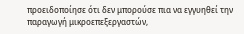προειδοποίησε ότι δεν μπορούσε πια να εγγυηθεί την παραγωγή μικροεπεξεργαστών,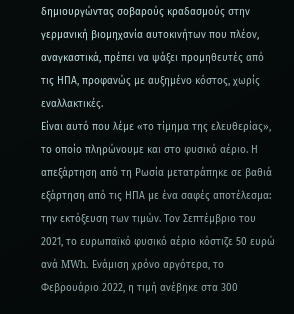δημιουργώντας σοβαρούς κραδασμούς στην γερμανική βιομηχανία αυτοκινήτων που πλέον, αναγκαστικά, πρέπει να ψάξει προμηθευτές από τις ΗΠΑ, προφανώς με αυξημένο κόστος, χωρίς εναλλακτικές.
Είναι αυτό που λέμε «το τίμημα της ελευθερίας», το οποίο πληρώνουμε και στο φυσικό αέριο. Η απεξάρτηση από τη Ρωσία μετατράπηκε σε βαθιά εξάρτηση από τις ΗΠΑ με ένα σαφές αποτέλεσμα: την εκτόξευση των τιμών. Τον Σεπτέμβριο του 2021, το ευρωπαϊκό φυσικό αέριο κόστιζε 50 ευρώ ανά MWh. Ενάμιση χρόνο αργότερα, το Φεβρουάριο 2022, η τιμή ανέβηκε στα 300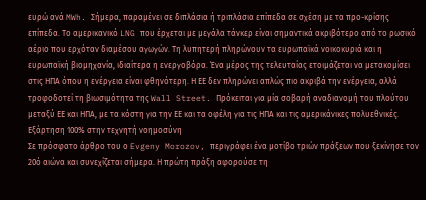ευρώ ανά MWh. Σήμερα, παραμένει σε διπλάσια ή τριπλάσια επίπεδα σε σχέση με τα προ-κρίσης επίπεδα. Το αμερικανικό LNG που έρχεται με μεγάλα τάνκερ είναι σημαντικά ακριβότερο από το ρωσικό αέριο που ερχόταν διαμέσου αγωγών. Τη λυπητερή πληρώνουν τα ευρωπαϊκά νοικοκυριά και η ευρωπαϊκή βιομηχανία, ιδιαίτερα η ενεργοβόρα. Ένα μέρος της τελευταίας ετοιμάζεται να μετακομίσει στις ΗΠΑ όπου η ενέργεια είναι φθηνότερη. Η ΕΕ δεν πληρώνει απλώς πιο ακριβά την ενέργεια, αλλά τροφοδοτεί τη βιωσιμότητα της Wall Street. Πρόκειται για μία σοβαρή αναδιανομή του πλούτου μεταξύ ΕΕ και ΗΠΑ, με τα κόστη για την ΕΕ και τα οφέλη για τις ΗΠΑ και τις αμερικάνικες πολυεθνικές.
Εξάρτηση 100% στην τεχνητή νοημοσύνη
Σε πρόσφατο άρθρο του ο Evgeny Morozov, περιγράφει ένα μοτίβο τριών πράξεων που ξεκίνησε τον 20ό αιώνα και συνεχίζεται σήμερα. Η πρώτη πράξη αφορούσε τη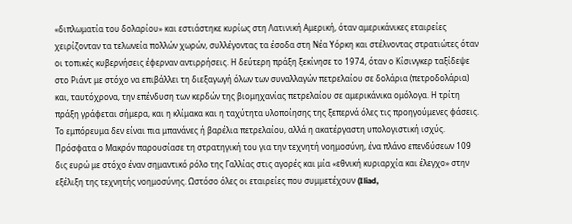«διπλωματία του δολαρίου» και εστιάστηκε κυρίως στη Λατινική Αμερική, όταν αμερικάνικες εταιρείες χειρίζονταν τα τελωνεία πολλών χωρών, συλλέγοντας τα έσοδα στη Νέα Υόρκη και στέλνοντας στρατιώτες όταν οι τοπικές κυβερνήσεις έφερναν αντιρρήσεις. Η δεύτερη πράξη ξεκίνησε το 1974, όταν ο Κίσινγκερ ταξίδεψε στο Ριάντ με στόχο να επιβάλλει τη διεξαγωγή όλων των συναλλαγών πετρελαίου σε δολάρια (πετροδολάρια) και, ταυτόχρονα, την επένδυση των κερδών της βιομηχανίας πετρελαίου σε αμερικάνικα ομόλογα. Η τρίτη πράξη γράφεται σήμερα, και η κλίμακα και η ταχύτητα υλοποίησης της ξεπερνά όλες τις προηγούμενες φάσεις. Το εμπόρευμα δεν είναι πια μπανάνες ή βαρέλια πετρελαίου, αλλά η ακατέργαστη υπολογιστική ισχύς.
Πρόσφατα ο Μακρόν παρουσίασε τη στρατηγική του για την τεχνητή νοημοσύνη, ένα πλάνο επενδύσεων 109 δις ευρώ με στόχο έναν σημαντικό ρόλο της Γαλλίας στις αγορές και μία «εθνική κυριαρχία και έλεγχο» στην εξέλιξη της τεχνητής νοημοσύνης. Ωστόσο όλες οι εταιρείες που συμμετέχουν (Iliad,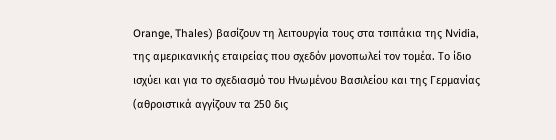Orange, Thales) βασίζουν τη λειτουργία τους στα τσιπάκια της Nvidia, της αμερικανικής εταιρείας που σχεδόν μονοπωλεί τον τομέα. Το ίδιο ισχύει και για το σχεδιασμό του Ηνωμένου Βασιλείου και της Γερμανίας (αθροιστικά αγγίζουν τα 250 δις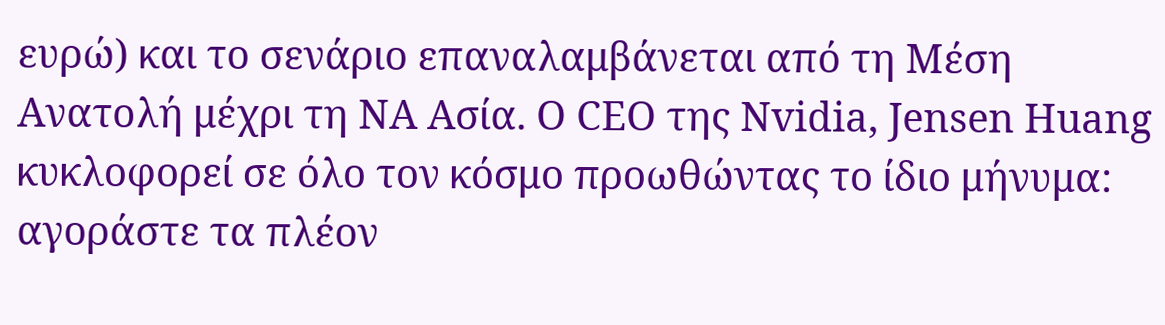ευρώ) και το σενάριο επαναλαμβάνεται από τη Μέση Ανατολή μέχρι τη ΝΑ Ασία. Ο CEO της Nvidia, Jensen Huang κυκλοφορεί σε όλο τον κόσμο προωθώντας το ίδιο μήνυμα: αγοράστε τα πλέον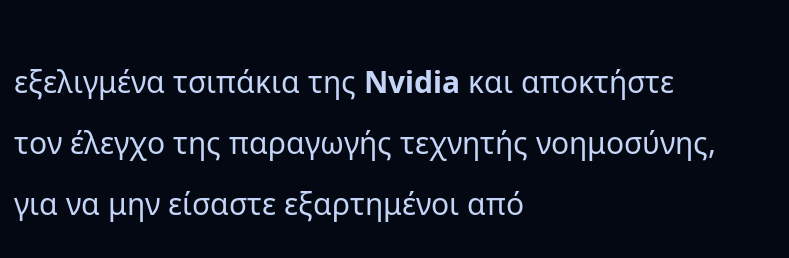εξελιγμένα τσιπάκια της Nvidia και αποκτήστε τον έλεγχο της παραγωγής τεχνητής νοημοσύνης, για να μην είσαστε εξαρτημένοι από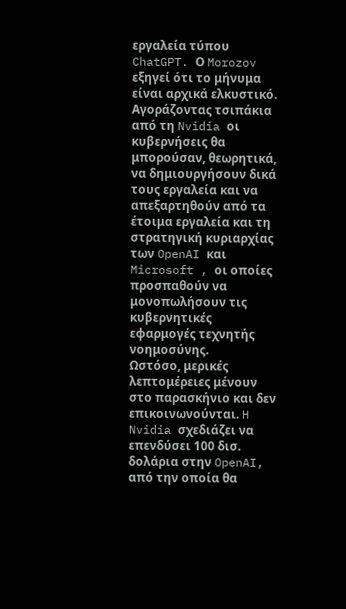εργαλεία τύπου ChatGPT. Ο Morozov εξηγεί ότι το μήνυμα είναι αρχικά ελκυστικό. Αγοράζοντας τσιπάκια από τη Nvidia οι κυβερνήσεις θα μπορούσαν, θεωρητικά, να δημιουργήσουν δικά τους εργαλεία και να απεξαρτηθούν από τα έτοιμα εργαλεία και τη στρατηγική κυριαρχίας των OpenAI και Microsoft , οι οποίες προσπαθούν να μονοπωλήσουν τις κυβερνητικές εφαρμογές τεχνητής νοημοσύνης.
Ωστόσο, μερικές λεπτομέρειες μένουν στο παρασκήνιο και δεν επικοινωνούνται. H Nvidia σχεδιάζει να επενδύσει 100 δισ. δολάρια στην OpenAI, από την οποία θα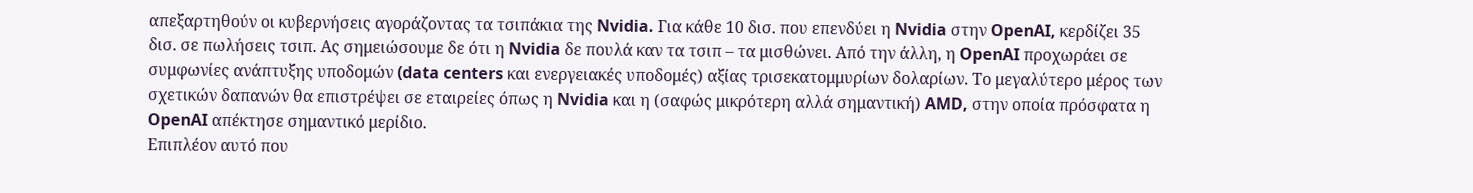απεξαρτηθούν οι κυβερνήσεις αγοράζοντας τα τσιπάκια της Nvidia. Για κάθε 10 δισ. που επενδύει η Nvidia στην OpenAI, κερδίζει 35 δισ. σε πωλήσεις τσιπ. Ας σημειώσουμε δε ότι η Nvidia δε πουλά καν τα τσιπ – τα μισθώνει. Από την άλλη, η OpenAI προχωράει σε συμφωνίες ανάπτυξης υποδομών (data centers και ενεργειακές υποδομές) αξίας τρισεκατομμυρίων δολαρίων. Το μεγαλύτερο μέρος των σχετικών δαπανών θα επιστρέψει σε εταιρείες όπως η Nvidia και η (σαφώς μικρότερη αλλά σημαντική) AMD, στην οποία πρόσφατα η OpenAI απέκτησε σημαντικό μερίδιο.
Επιπλέον αυτό που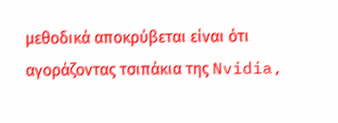μεθοδικά αποκρύβεται είναι ότι αγοράζοντας τσιπάκια της Nvidia,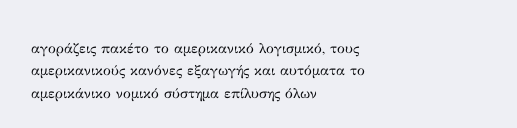αγοράζεις πακέτο το αμερικανικό λογισμικό, τους αμερικανικούς κανόνες εξαγωγής και αυτόματα το αμερικάνικο νομικό σύστημα επίλυσης όλων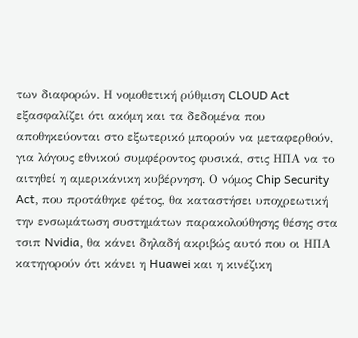των διαφορών. Η νομοθετική ρύθμιση CLOUD Act εξασφαλίζει ότι ακόμη και τα δεδομένα που αποθηκεύονται στο εξωτερικό μπορούν να μεταφερθούν, για λόγους εθνικού συμφέροντος φυσικά, στις ΗΠΑ να το αιτηθεί η αμερικάνικη κυβέρνηση. Ο νόμος Chip Security Act, που προτάθηκε φέτος, θα καταστήσει υποχρεωτική την ενσωμάτωση συστημάτων παρακολούθησης θέσης στα τσιπ Nvidia, θα κάνει δηλαδή ακριβώς αυτό που οι ΗΠΑ κατηγορούν ότι κάνει η Huawei και η κινέζικη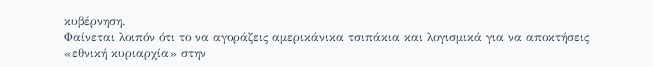κυβέρνηση.
Φαίνεται λοιπόν ότι το να αγοράζεις αμερικάνικα τσιπάκια και λογισμικά για να αποκτήσεις «εθνική κυριαρχία» στην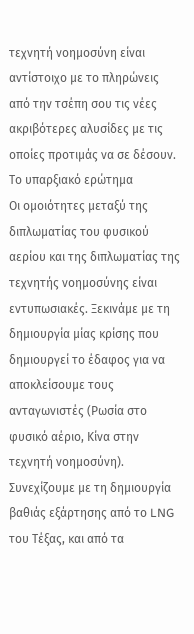τεχνητή νοημοσύνη είναι αντίστοιχο με το πληρώνεις από την τσέπη σου τις νέες ακριβότερες αλυσίδες με τις οποίες προτιμάς να σε δέσουν.
Το υπαρξιακό ερώτημα
Οι ομοιότητες μεταξύ της διπλωματίας του φυσικού αερίου και της διπλωματίας της τεχνητής νοημοσύνης είναι εντυπωσιακές. Ξεκινάμε με τη δημιουργία μίας κρίσης που δημιουργεί το έδαφος για να αποκλείσουμε τους ανταγωνιστές (Ρωσία στο φυσικό αέριο, Κίνα στην τεχνητή νοημοσύνη). Συνεχίζουμε με τη δημιουργία βαθιάς εξάρτησης από το LNG του Τέξας, και από τα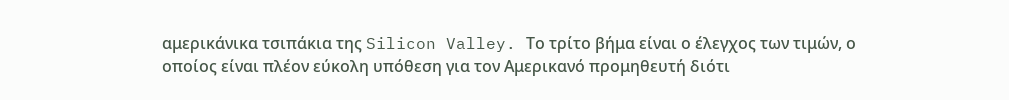αμερικάνικα τσιπάκια της Silicon Valley. Το τρίτο βήμα είναι ο έλεγχος των τιμών, ο οποίος είναι πλέον εύκολη υπόθεση για τον Αμερικανό προμηθευτή διότι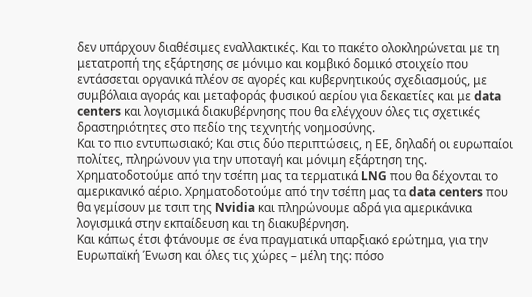δεν υπάρχουν διαθέσιμες εναλλακτικές. Και το πακέτο ολοκληρώνεται με τη μετατροπή της εξάρτησης σε μόνιμο και κομβικό δομικό στοιχείο που εντάσσεται οργανικά πλέον σε αγορές και κυβερνητικούς σχεδιασμούς, με συμβόλαια αγοράς και μεταφοράς φυσικού αερίου για δεκαετίες και με data centers και λογισμικά διακυβέρνησης που θα ελέγχουν όλες τις σχετικές δραστηριότητες στο πεδίο της τεχνητής νοημοσύνης.
Και το πιο εντυπωσιακό; Και στις δύο περιπτώσεις, η ΕΕ, δηλαδή οι ευρωπαίοι πολίτες, πληρώνουν για την υποταγή και μόνιμη εξάρτηση της. Χρηματοδοτούμε από την τσέπη μας τα τερματικά LNG που θα δέχονται το αμερικανικό αέριο. Χρηματοδοτούμε από την τσέπη μας τα data centers που θα γεμίσουν με τσιπ της Nvidia και πληρώνουμε αδρά για αμερικάνικα λογισμικά στην εκπαίδευση και τη διακυβέρνηση.
Και κάπως έτσι φτάνουμε σε ένα πραγματικά υπαρξιακό ερώτημα, για την Ευρωπαϊκή Ένωση και όλες τις χώρες – μέλη της: πόσο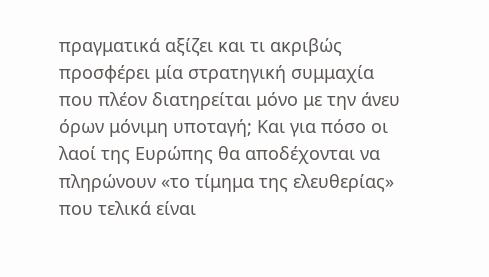πραγματικά αξίζει και τι ακριβώς προσφέρει μία στρατηγική συμμαχία που πλέον διατηρείται μόνο με την άνευ όρων μόνιμη υποταγή; Και για πόσο οι λαοί της Ευρώπης θα αποδέχονται να πληρώνουν «το τίμημα της ελευθερίας» που τελικά είναι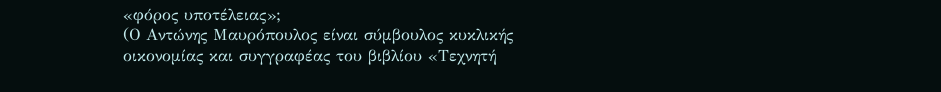«φόρος υποτέλειας»;
(Ο Αντώνης Μαυρόπουλος είναι σύμβουλος κυκλικής οικονομίας και συγγραφέας του βιβλίου «Τεχνητή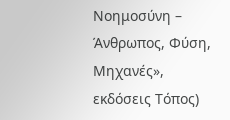Νοημοσύνη – Άνθρωπος, Φύση, Μηχανές», εκδόσεις Τόπος)